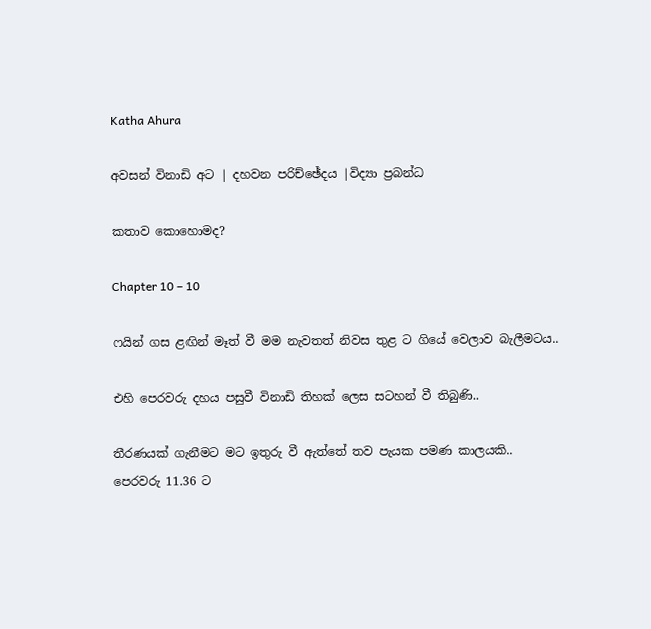Katha Ahura

අවසන් විනාඩි අට | දහවන පරිච්ඡේදය |විද්‍යා ප්‍රබන්ධ

කතාව කොහොමද?

Chapter 10 – 10

ෆයින් ගස ළඟින් මෑත් වී මම නැවතත් නිවස තුළ ට ගියේ වෙලාව බැලීමටය..

එහි පෙරවරු දහය පසුවී විනාඩි තිහක් ලෙස සටහන් වී තිබුණි..

තීරණයක් ගැනීමට මට ඉතුරු වී ඇත්තේ තව පැයක පමණ කාලයකි..
පෙරවරු 11.36 ට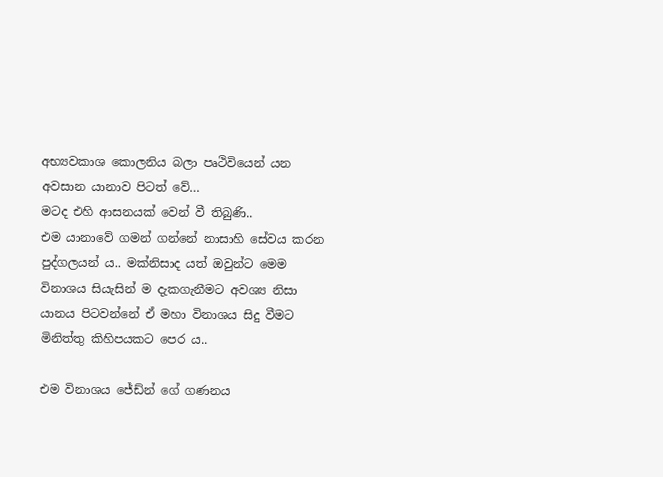අභ්‍යවකාශ කොලනිය බලා පෘථිවියෙන් යන අවසාන යානාව පිටත් වේ…
මටද එහි ආසනයක් වෙන් වී තිබුණි..
එම යානාවේ ගමන් ගන්නේ නාසාහි සේවය කරන පුද්ගලයන් ය.. මක්නිසාද යත් ඔවුන්ට මෙම විනාශය සියැසින් ම දැකගැනීමට අවශ්‍ය නිසා යානය පිටවන්නේ ඒ මහා විනාශය සිදු වීමට මිනිත්තු කිහිපයකට පෙර ය..

එම විනාශය ජේඩ්න් ගේ ගණනය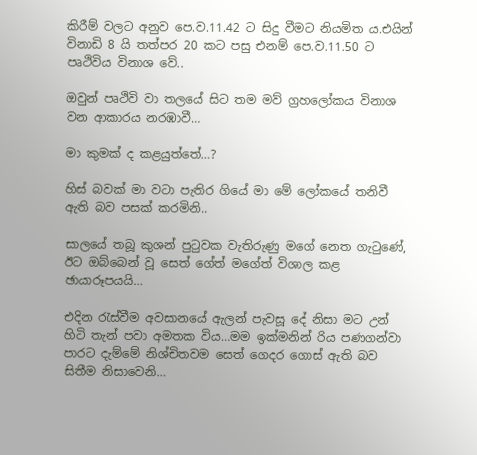කිරීම් වලට අනුව පෙ.ව.11.42 ට සිදු වීමට නියමිත ය.එයින් විනාඩි 8 යි තත්පර 20 කට පසු එනම් පෙ.ව.11.50 ට පෘථිවිය විනාශ වේ..

ඔවුන් පෘථිවි වා තලයේ සිට තම මව් ග්‍රහලෝකය විනාශ වන ආකාරය නරඹාවී…

මා කුමක් ද කළයුත්තේ…?

හිස් බවක් මා වටා පැතිර ගියේ මා මේ ලෝකයේ තනිවී ඇති බව පසක් කරමිනි..

සාලයේ තබූ කුශන් පුටුවක වැතිරුණු මගේ නෙත ගැටුණේ, ඊට ඔබ්බෙන් වූ සෙත් ගේත් මගේත් විශාල කළ ඡායාරූපයයි…

එදින රැස්වීම අවසානයේ ඇලන් පැවසූ දේ නිසා මට උන් හිටි තැන් පවා අමතක විය…මම ඉක්මනින් රිය පණගන්වා පාරට දැම්මේ නිශ්චිතවම සෙත් ගෙදර ගොස් ඇති බව සිතීම නිසාවෙනි…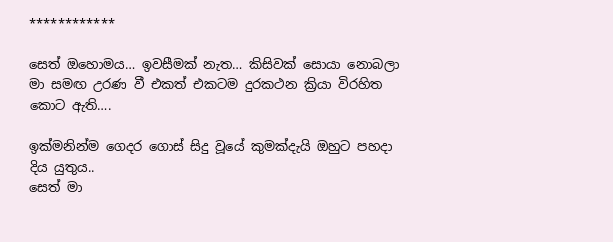************

සෙත් ඔහොමය… ඉවසීමක් නැත… කිසිවක් සොයා නොබලා මා සමඟ උරණ වී එකත් එකටම දුරකථන ක්‍රියා විරහිත කොට ඇති….

ඉක්මනින්ම ගෙදර ගොස් සිදු වූයේ කුමක්දැයි ඔහුට පහදා දිය යුතුය..
සෙත් මා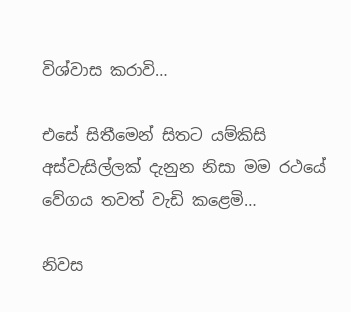විශ්වාස කරාවි…

එසේ සිතීමෙන් සිතට යම්කිසි අස්වැසිල්ලක් දැනුන නිසා මම රථයේ වේගය තවත් වැඩි කළෙමි…

නිවස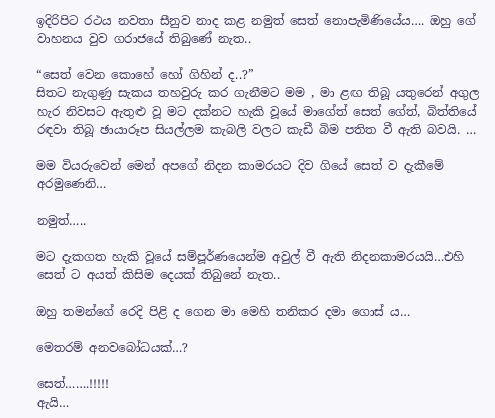ඉදිරිපිට රථය නවතා සීනුව නාද කළ නමුත් සෙත් නොපැමිණියේය…. ඔහු ගේ වාහනය වුව ගරාජයේ තිබුණේ නැත..

“සෙත් වෙන කොහේ හෝ ගිහින් ද..?”
සිතට නැගුණු සැකය තහවුරු කර ගැනීමට මම , මා ළඟ තිබූ යතුරෙන් අගුල හැර නිවසට ඇතුළු වූ මට දක්නට හැකි වූයේ මාගේත් සෙත් ගේත්, බිත්තියේ රඳවා තිබූ ඡායාරූප සියල්ලම කැබලි වලට කැඩී බිම පතිත වී ඇති බවයි. …

මම වියරුවෙන් මෙන් අපගේ නිදන කාමරයට දිව ගියේ සෙත් ව දැකීමේ අරමුණෙනි…

නමුත්…..

මට දැකගත හැකි වූයේ සම්පූර්ණයෙන්ම අවුල් වී ඇති නිදනකාමරයයි…එහි සෙත් ට අයත් කිසිම දෙයක් තිබුනේ නැත..

ඔහු තමන්ගේ රෙදි පිළි ද ගෙන මා මෙහි තනිකර දමා ගොස් ය…

මෙතරම් අනවබෝධයක්…?

සෙත්…….!!!!!
ඇයි…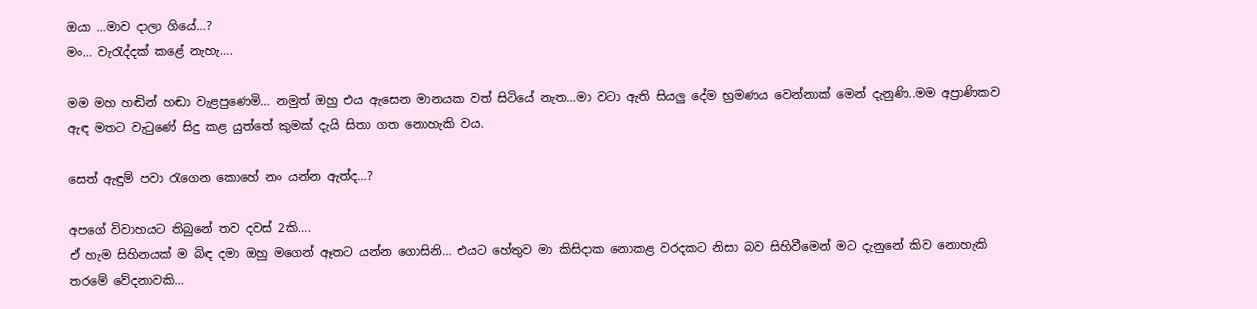ඔයා …මාව දාලා ගියේ…?
මං… වැරැද්දක් කළේ නැහැ….

මම මහ හඬින් හඬා වැළපුණෙමි… නමුත් ඔහු එය ඇසෙන මානයක වත් සිටියේ නැත…මා වටා ඇති සියලු දේම භ්‍රමණය වෙන්නාක් මෙන් දැනුණි..මම අප්‍රාණිකව ඇඳ මතට වැටුණේ සිදු කළ යුත්තේ කුමක් දැයි සිතා ගත නොහැකි වය.

සෙත් ඇඳුම් පවා රැගෙන කොහේ නං යන්න ඇත්ද…?

අපගේ විවාහයට තිබුනේ තව දවස් 2කි….
ඒ හැම සිහිනයක් ම බිඳ දමා ඔහු මගෙන් ඈතට යන්න ගොසිනි… එයට හේතුව මා කිසිදාක නොකළ වරදකට නිසා බව සිහිවීමෙන් මට දැනුනේ කිව නොහැකි තරමේ වේදනාවකි…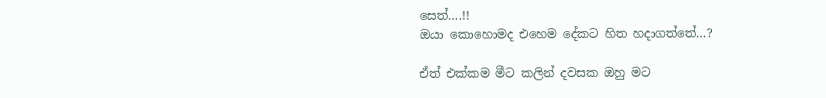සෙත්….!!
ඔයා කොහොමද එහෙම දේකට හිත හදාගත්තේ…?

ඒත් එක්කම මීට කලින් දවසක ඔහු මට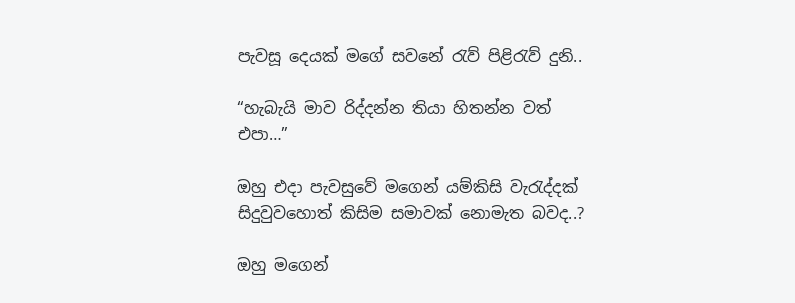පැවසූ දෙයක් මගේ සවනේ රැව් පිළිරැව් දුනි..

“හැබැයි මාව රිද්දන්න තියා හිතන්න වත් එපා…”

ඔහු එදා පැවසුවේ මගෙන් යම්කිසි වැරැද්දක් සිදුවුවහොත් කිසිම සමාවක් නොමැත බවද..?

ඔහු මගෙන්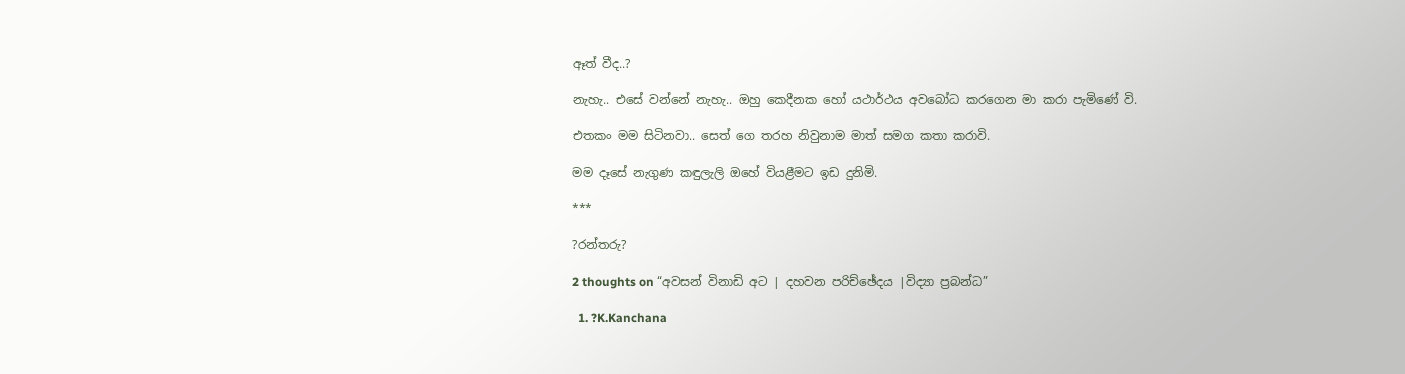ඈත් වීද..?

නැහැ.. එසේ වන්නේ නැහැ.. ඔහු කෙදීනක හෝ යථාර්ථය අවබෝධ කරගෙන මා කරා පැමිණේ වි.

එතකං මම සිටිනවා.. සෙත් ගෙ තරහ නිවුනාම මාත් සමග කතා කරාවි.

මම දෑසේ නැගුණ කඳුලැලි ඔහේ වියළීමට ඉඩ දුනිමි.

***

?රන්තරු?

2 thoughts on “අවසන් විනාඩි අට | දහවන පරිච්ඡේදය |විද්‍යා ප්‍රබන්ධ”

  1. ?K.Kanchana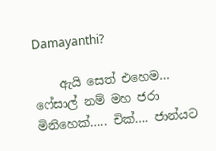Damayanthi?

    ඇයි සෙත් එහෙම… ෆේසාල් නම් මහ ජරා මිනිහෙක්….. චික්…. ජාන්යට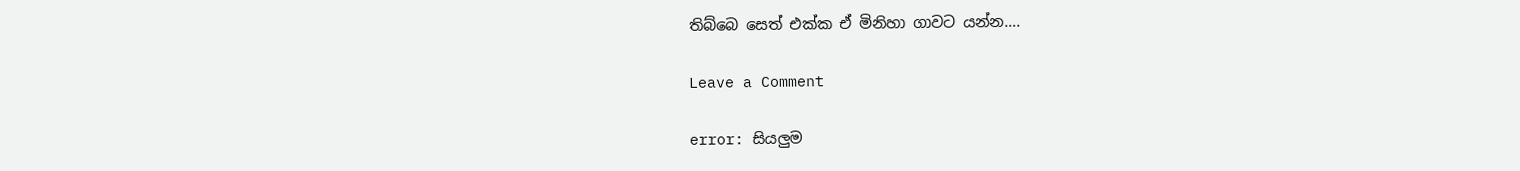තිබ්බෙ සෙත් එක්ක ඒ මිනිහා ගාවට යන්න….

Leave a Comment

error: සියලුම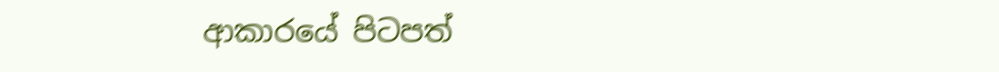ආකාරයේ පිටපත්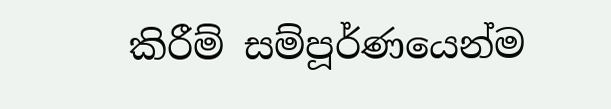කිරීම් සම්පූර්ණයෙන්ම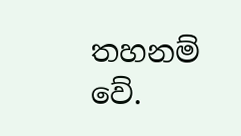තහනම් වේ.